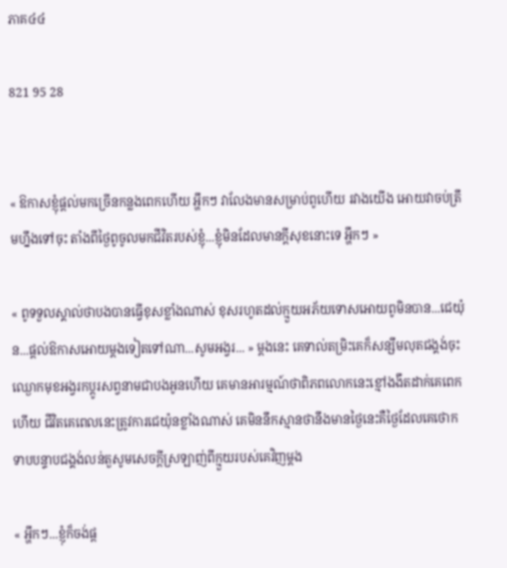ភាគ៤៤

821 95 28


« ឱកាសខ្ញុំផ្ដល់មកច្រើនកន្លងពេកហើយ អ្ហឹកៗ វាលែងមានសម្រាប់ពូហេីយ រវាងយើង អោយវាចប់ត្រឹមហ្នឹងទៅចុះ តាំងពីថ្ងៃពូចូលមកជីវិតរបស់ខ្ញុំ...ខ្ញុំមិនដែលមានក្ដីសុខនោះទេ អ្ហឹកៗ »

« ពូទទួលស្គាល់ថាបងបានធ្វើខុសខ្លាំងណាស់ ខុសរហូតដល់ក្មួយអភ័យទោសអោយពូមិនបាន...ជេយ៉ុន...ផ្ដល់ឱកាសអោយម្ដងទៀតទៅណា...សូមអង្វរ... » ម្ដងនេះ គេទាល់តម្រិះគេក៏សន្សឹមលុតជង្គង់ចុះឈ្ងោកមុខអង្វរកប្ដូរសព្វនាមជាបងអូនហើយ គេមានអារម្មណ៍ថាពិភពលោកនេះខ្មៅងងឹតដាក់គេពេកហើយ ជីវិតគេពេលនេះត្រូវការជេយ៉ុនខ្លាំងណាស់ គេមិននឹកស្មានថានឹងមានថ្ងៃនេះគឺថ្ងៃដែលគេថោកទាបបន្ទាបជង្គង់លន់តួសូមសេចក្តីស្រឡាញ់ពីក្មួយរបស់គេវិញម្ដង

« អ្ហឹកៗ...ខ្ញុំក៏ចង់ផ្ដ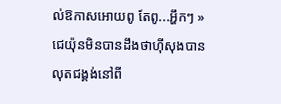ល់ឱកាសអោយពូ តែពូ...អ្ហឹកៗ » ជេយ៉ុនមិនបានដឹងថាហុីសុងបានលុតជង្គង់នៅពី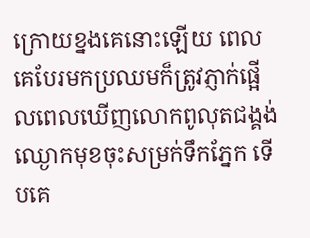ក្រោយខ្នងគេនោះឡើយ ពេលគេបែរមកប្រឈមក៏ត្រូវភ្ញាក់ផ្អើលពេលឃើញលោកពូលុតជង្គង់ឈ្ងោកមុខចុះសម្រក់ទឹកភ្នែក ទេីបគេ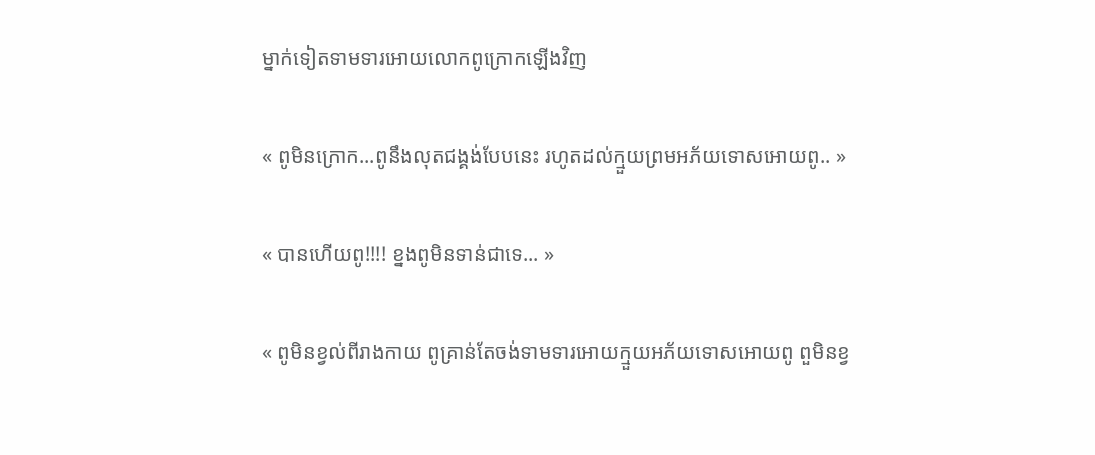ម្នាក់ទៀតទាមទារអោយលោកពូក្រោកឡេីងវិញ

« ពូមិនក្រោក...ពូនឹងលុតជង្គង់បែបនេះ រហូតដល់ក្មួយព្រមអភ័យទោសអោយពូ.. »

« បានហេីយពូ!!!! ខ្នងពូមិនទាន់ជាទេ... »

« ពូមិនខ្វល់ពីរាងកាយ ពូគ្រាន់តែចង់ទាមទារអោយក្មួយអភ័យទោសអោយពូ ពួមិនខ្វ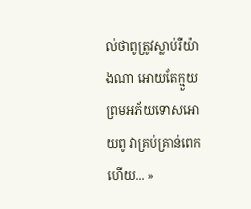ល់ថាពូត្រូវស្លាប់រឺយ៉ាងណា អោយតែក្មួយព្រមអភ័យទោសអោយពូ វាគ្រប់គ្រាន់ពេកហើយ... »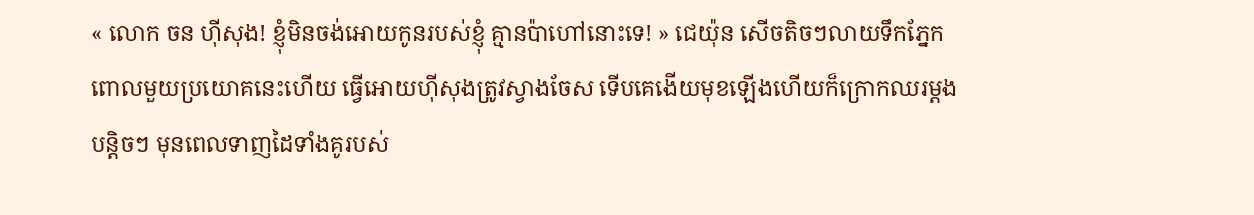« លោក ចន ហុីសុង! ខ្ញុំមិនចង់អោយកូនរបស់ខ្ញុំ គ្មានប៉ាហៅនោះទេ! » ជេយ៉ុន សេីចតិចៗលាយទឹកភ្នែក ពោលមួយប្រយោគនេះហេីយ ធ្វើអោយហុីសុងត្រូវស្វាងចែស ទេីបគេងេីយមុខឡើងហើយក៏ក្រោកឈរម្ដងបន្តិចៗ មុនពេលទាញដៃទាំងគូរបស់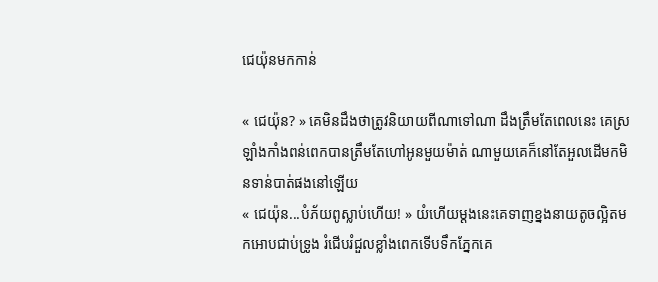ជេយ៉ុនមកកាន់

« ជេយ៉ុន? » គេមិនដឹងថាត្រូវនិយាយពីណាទៅណា ដឹងត្រឹមតែពេលនេះ គេស្រឡាំងកាំងពន់ពេកបានត្រឹមតែហៅអូនមួយម៉ាត់ ណាមួយគេក៏នៅតែអួលដេីមកមិនទាន់បាត់ផងនៅឡេីយ
« ជេយ៉ុន...បំភ័យពូស្លាប់ហើយ! » យំហើយម្ដងនេះគេទាញខ្នងនាយតូចល្អិតមកអោបជាប់ទ្រូង រំជេីបរំជួលខ្លាំងពេកទេីបទឹកភ្នែកគេ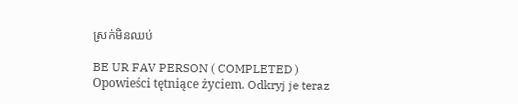ស្រក់មិនឈប់

BE UR FAV PERSON ( COMPLETED ) Opowieści tętniące życiem. Odkryj je teraz